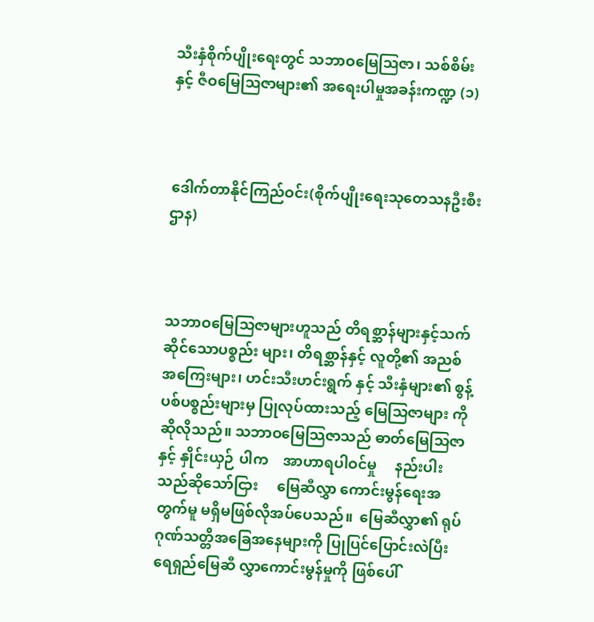သီးနှံစိုက်ပျိုးရေးတွင် သဘာဝမြေဩဇာ၊ သစ်စိမ်းနှင့် ဇီဝမြေဩဇာများ၏ အရေးပါမှုအခန်းကဏ္ဍ (၁)



ဒေါက်တာနိုင်ကြည်ဝင်း(စိုက်ပျိုးရေးသုတေသနဦးစီးဌာန)



သဘာဝမြေသြဇာများဟူသည် တိရစ္ဆာန်များနှင့်သက်ဆိုင်သောပစ္စည်း များ၊ တိရစ္ဆာန်နှင့် လူတို့၏ အညစ်အကြေးများ၊ ဟင်းသီးဟင်းရွက် နှင့် သီးနှံများ၏ စွန့်ပစ်ပစ္စည်းများမှ ပြုလုပ်ထားသည့် မြေသြဇာများ ကို ဆိုလိုသည်။ သဘာဝမြေသြဇာသည် ဓာတ်မြေသြဇာနှင့် နှိုင်းယှဉ် ပါက    အာဟာရပါဝင်မှု     နည်းပါးသည်ဆိုသော်ငြား     မြေဆီလွှာ ကောင်းမွန်ရေးအတွက်မူ မရှိမဖြစ်လိုအပ်ပေသည်။  မြေဆီလွှာ၏ ရုပ်ဂုဏ်သတ္တိအခြေအနေများကို ပြုပြင်ပြောင်းလဲပြီး ရေရှည်မြေဆီ လွှာကောင်းမွန်မှုကို ဖြစ်ပေါ်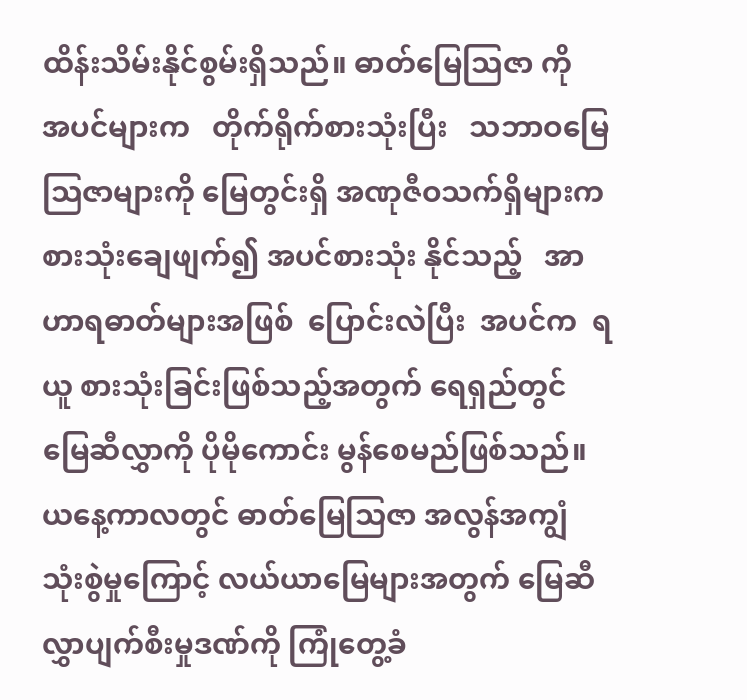ထိန်းသိမ်းနိုင်စွမ်းရှိသည်။ ဓာတ်မြေသြဇာ ကို   အပင်များက   တိုက်ရိုက်စားသုံးပြီး   သဘာဝမြေသြဇာများကို မြေတွင်းရှိ အဏုဇီဝသက်ရှိများက စားသုံးချေဖျက်၍ အပင်စားသုံး နိုင်သည့်   အာဟာရဓာတ်များအဖြစ်  ပြောင်းလဲပြီး  အပင်က  ရယူ စားသုံးခြင်းဖြစ်သည့်အတွက် ရေရှည်တွင် မြေဆီလွှာကို ပိုမိုကောင်း မွန်စေမည်ဖြစ်သည်။ ယနေ့ကာလတွင် ဓာတ်မြေသြဇာ အလွန်အကျွံ သုံးစွဲမှုကြောင့် လယ်ယာမြေများအတွက် မြေဆီလွှာပျက်စီးမှုဒဏ်ကို ကြုံတွေ့ခံ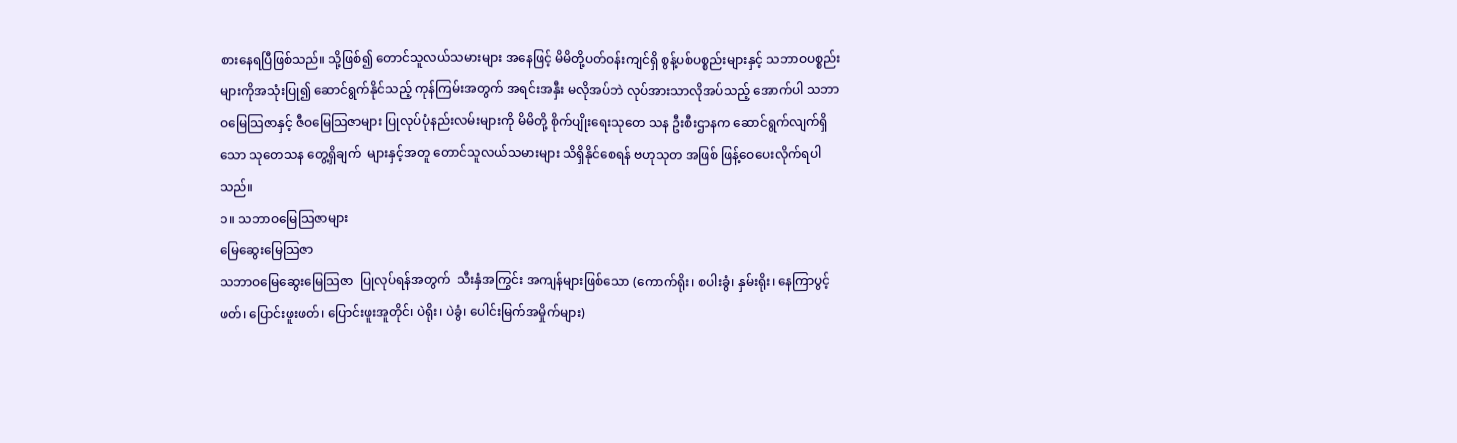စားနေရပြီဖြစ်သည်။ သို့ဖြစ်၍ တောင်သူလယ်သမားများ အနေဖြင့် မိမိတို့ပတ်ဝန်းကျင်ရှိ စွန့်ပစ်ပစ္စည်းများနှင့် သဘာဝပစ္စည်း များကိုအသုံးပြု၍ ဆောင်ရွက်နိုင်သည့် ကုန်ကြမ်းအတွက် အရင်းအနှီး မလိုအပ်ဘဲ လုပ်အားသာလိုအပ်သည့် အောက်ပါ သဘာဝမြေသြဇာနှင့် ဇီဝမြေသြဇာများ ပြုလုပ်ပုံနည်းလမ်းများကို မိမိတို့ စိုက်ပျိုးရေးသုတေ သန ဦးစီးဌာနက ဆောင်ရွက်လျက်ရှိသော သုတေသန တွေ့ရှိချက်  များနှင့်အတူ တောင်သူလယ်သမားများ သိရှိနိုင်စေရန် ဗဟုသုတ အဖြစ် ဖြန့်ဝေပေးလိုက်ရပါသည်။
၁။ သဘာဝမြေသြဇာများ
မြေဆွေးမြေသြဇာ
သဘာဝမြေဆွေးမြေသြဇာ  ပြုလုပ်ရန်အတွက်  သီးနှံအကြွင်း အကျန်များဖြစ်သော (ကောက်ရိုး၊ စပါးခွံ၊ နှမ်းရိုး၊ နေကြာပွင့်ဖတ်၊ ပြောင်းဖူးဖတ်၊ ပြောင်းဖူးအူတိုင်၊ ပဲရိုး၊ ပဲခွံ၊ ပေါင်းမြက်အမှိုက်များ)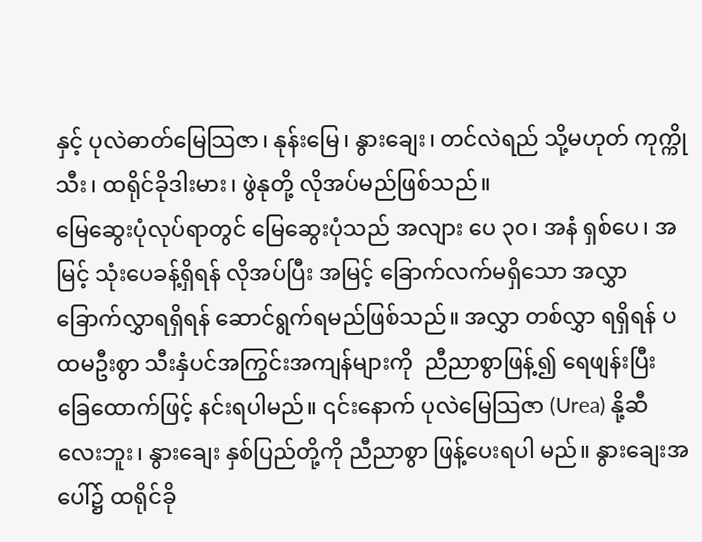နှင့် ပုလဲဓာတ်မြေသြဇာ၊ နုန်းမြေ၊ နွားချေး၊ တင်လဲရည် သို့မဟုတ် ကုက္ကိုသီး၊ ထရိုင်ခိုဒါးမား၊ ဖွဲနုတို့ လိုအပ်မည်ဖြစ်သည်။
မြေဆွေးပုံလုပ်ရာတွင် မြေဆွေးပုံသည် အလျား ပေ ၃၀၊ အနံ ရှစ်ပေ၊ အမြင့် သုံးပေခန့်ရှိရန် လိုအပ်ပြီး အမြင့် ခြောက်လက်မရှိသော အလွှာခြောက်လွှာရရှိရန် ဆောင်ရွက်ရမည်ဖြစ်သည်။ အလွှာ တစ်လွှာ ရရှိရန် ပထမဦးစွာ သီးနှံပင်အကြွင်းအကျန်များကို  ညီညာစွာဖြန့်၍ ရေဖျန်းပြီး ခြေထောက်ဖြင့် နင်းရပါမည်။ ၎င်းနောက် ပုလဲမြေသြဇာ (Urea) နို့ဆီ လေးဘူး၊ နွားချေး နှစ်ပြည်တို့ကို ညီညာစွာ ဖြန့်ပေးရပါ မည်။ နွားချေးအပေါ်၌ ထရိုင်ခို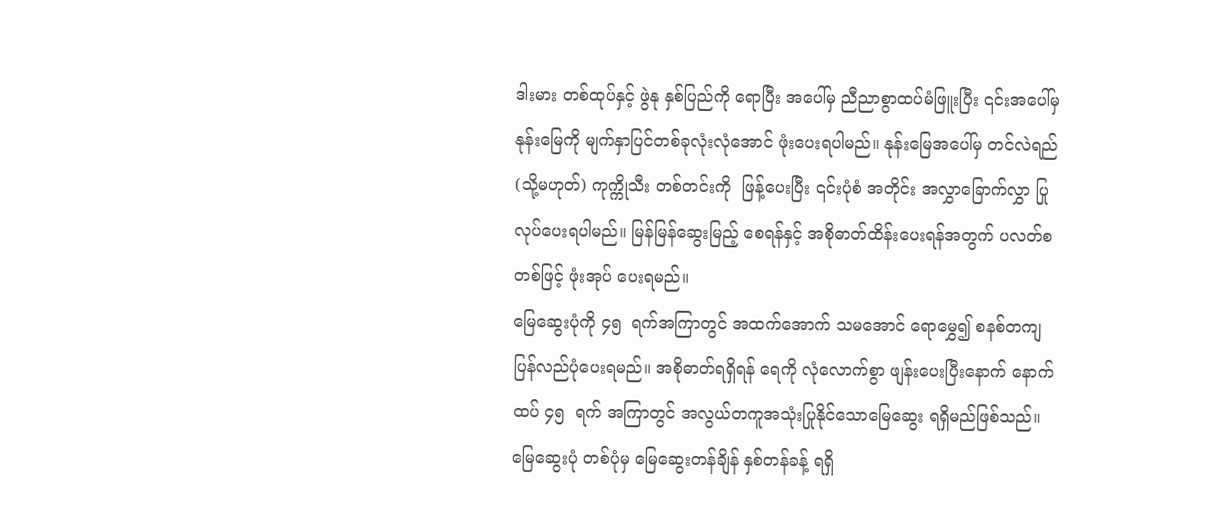ဒါးမား တစ်ထုပ်နှင့် ဖွဲနု နှစ်ပြည်ကို ရောပြီး အပေါ်မှ ညီညာစွာထပ်မံဖြူးပြီး ၎င်းအပေါ်မှ နုန်းမြေကို မျက်နှာပြင်တစ်ခုလုံးလုံအောင် ဖုံးပေးရပါမည်။ နုန်းမြေအပေါ်မှ တင်လဲရည် (သို့မဟုတ်) ကုက္ကိုသီး တစ်တင်းကို  ဖြန့်ပေးပြီး ၎င်းပုံစံ အတိုင်း အလွှာခြောက်လွှာ ပြုလုပ်ပေးရပါမည်။ မြန်မြန်ဆွေးမြည့် စေရန်နှင့် အစိုဓာတ်ထိန်းပေးရန်အတွက် ပလတ်စတစ်ဖြင့် ဖုံးအုပ် ပေးရမည်။
မြေဆွေးပုံကို ၄၅  ရက်အကြာတွင် အထက်အောက် သမအောင် ရောမွှေ၍ စနစ်တကျ ပြန်လည်ပုံပေးရမည်။ အစိုဓာတ်ရရှိရန် ရေကို လုံလောက်စွာ ဖျန်းပေးပြီးနောက် နောက်ထပ် ၄၅  ရက် အကြာတွင် အလွယ်တကူအသုံးပြုနိုင်သောမြေဆွေး ရရှိမည်ဖြစ်သည်။ မြေဆွေးပုံ တစ်ပုံမှ မြေဆွေးတန်ချိန် နှစ်တန်ခန့် ရရှိ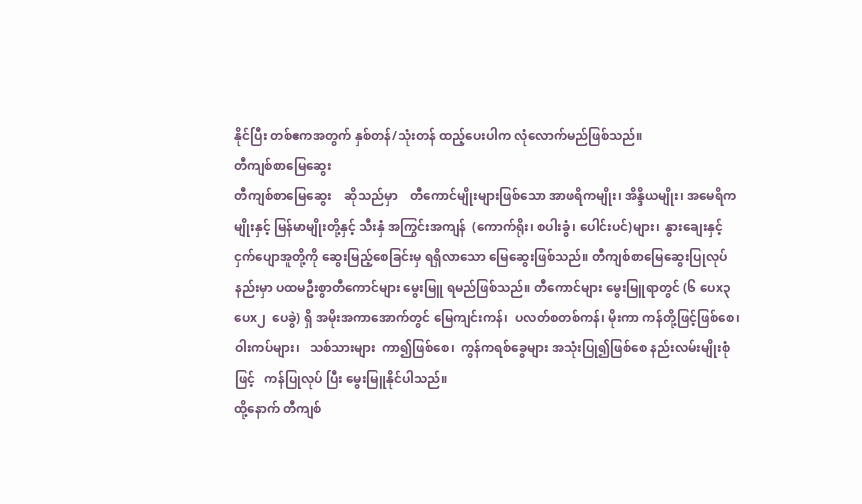နိုင်ပြီး တစ်ဧကအတွက် နှစ်တန်/သုံးတန် ထည့်ပေးပါက လုံလောက်မည်ဖြစ်သည်။
တီကျစ်စာမြေဆွေး
တီကျစ်စာမြေဆွေး    ဆိုသည်မှာ    တီကောင်မျိုးများဖြစ်သော အာဖရိကမျိုး၊ အိန္ဒိယမျိုး၊ အမေရိကမျိုးနှင့် မြန်မာမျိုးတို့နှင့် သီးနှံ အကြွင်းအကျန်  (ကောက်ရိုး၊ စပါးခွံ၊ ပေါင်းပင်)များ၊  နွားချေးနှင့် ငှက်ပျောအူတို့ကို ဆွေးမြည့်စေခြင်းမှ ရရှိလာသော မြေဆွေးဖြစ်သည်။ တီကျစ်စာမြေဆွေးပြုလုပ်နည်းမှာ ပထမဦးစွာတီကောင်များ မွေးမြူ ရမည်ဖြစ်သည်။ တီကောင်များ မွေးမြူရာတွင် (၆ ပေx၃ ပေx၂  ပေခွဲ) ရှိ အမိုးအကာအောက်တွင် မြေကျင်းကန်၊  ပလတ်စတစ်ကန်၊ မိုးကာ ကန်တို့ဖြင့်ဖြစ်စေ၊    ဝါးကပ်များ၊   သစ်သားများ  ကာ၍ဖြစ်စေ၊  ကွန်ကရစ်ခွေများ အသုံးပြု၍ဖြစ်စေ နည်းလမ်းမျိုးစုံဖြင့်   ကန်ပြုလုပ် ပြီး မွေးမြူနိုင်ပါသည်။
ထို့နောက် တီကျစ်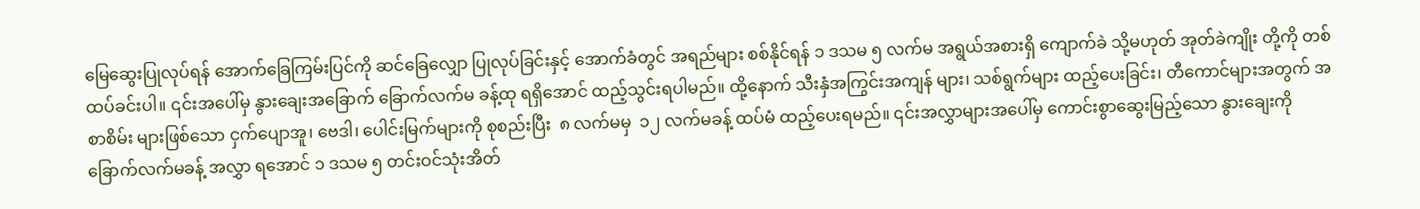မြေဆွေးပြုလုပ်ရန် အောက်ခြေကြမ်းပြင်ကို ဆင်ခြေလျှော ပြုလုပ်ခြင်းနှင့် အောက်ခံတွင် အရည်များ စစ်နိုင်ရန် ၁ ဒသမ ၅ လက်မ အရွယ်အစားရှိ ကျောက်ခဲ သို့မဟုတ် အုတ်ခဲကျိုး တို့ကို တစ်ထပ်ခင်းပါ။ ၎င်းအပေါ်မှ နွားချေးအခြောက် ခြောက်လက်မ ခန့်ထု ရရှိအောင် ထည့်သွင်းရပါမည်။ ထို့နောက် သီးနှံအကြွင်းအကျန် များ၊ သစ်ရွက်များ ထည့်ပေးခြင်း၊ တီကောင်များအတွက် အစာစိမ်း များဖြစ်သော ငှက်ပျောအူ၊ ဗေဒါ၊ ပေါင်းမြက်များကို စုစည်းပြီး  ၈ လက်မမှ  ၁၂ လက်မခန့် ထပ်မံ ထည့်ပေးရမည်။ ၎င်းအလွှာများအပေါ်မှ ကောင်းစွာဆွေးမြည့်သော နွားချေးကို ခြောက်လက်မခန့် အလွှာ ရအောင် ၁ ဒသမ ၅ တင်းဝင်သုံးအိတ်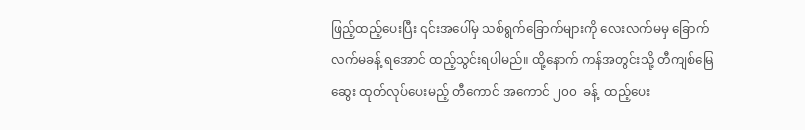ဖြည့်ထည့်ပေးပြီး ၎င်းအပေါ်မှ သစ်ရွက်ခြောက်များကို လေးလက်မမှ ခြောက်လက်မခန့် ရအောင် ထည့်သွင်းရပါမည်။ ထို့နောက် ကန်အတွင်းသို့ တီကျစ်မြေဆွေး ထုတ်လုပ်ပေးမည့် တီကောင် အကောင် ၂၀၀  ခန့်  ထည့်ပေး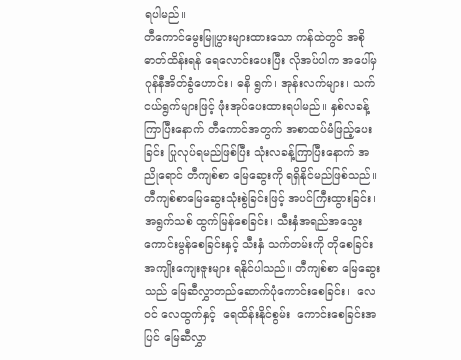ရပါမည်။
တီကောင်မွေးမြူပွားများထားသော ကန်ထဲတွင် အစိုဓာတ်ထိန်းရန် ရေလောင်းပေးပြီး လိုအပ်ပါက အပေါ်မှ ဂုန်နီအိတ်ခွံဟောင်း၊ ဓနိ ရွက်၊ အုန်းလက်များ၊ သက်ငယ်ရွက်များဖြင့် ဖုံးအုပ်ပေးထားရပါမည်။ နှစ်လခန့်ကြာပြီးနောက် တီကောင်အတွက် အစာထပ်မံဖြည့်ပေးခြင်း ပြုလုပ်ရမည်ဖြစ်ပြီး သုံးလခန့်ကြာပြီးနောက် အညိုရောင် တီကျစ်စာ မြေဆွေးကို ရရှိနိုင်မည်ဖြစ်သည်။
တီကျစ်စာမြေဆွေးသုံးစွဲခြင်းဖြင့် အပင်ကြီးထွားခြင်း၊ အရွက်သစ် ထွက်မြန်စေခြင်း၊ သီးနှံအရည်အသွေး ကောင်းမွန်စေခြင်းနှင့် သီးနှံ သက်တမ်းကို တိုစေခြင်း အကျိုးကျေးဇူးများ ရနိုင်ပါသည်။ တီကျစ်စာ မြေဆွေးသည် မြေဆီလွှာတည်ဆောက်ပုံကောင်းစေခြင်း၊  လေဝင် လေထွက်နှင့်  ရေထိန်းနိုင်စွမ်း  ကောင်းစေခြင်းအပြင် မြေဆီလွှာ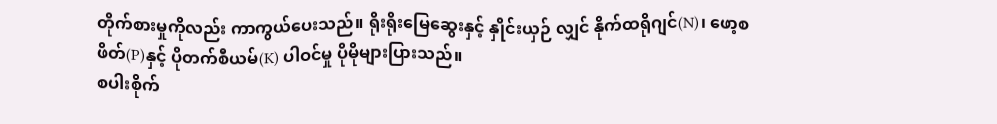တိုက်စားမှုကိုလည်း ကာကွယ်ပေးသည်။ ရိုးရိုးမြေဆွေးနှင့် နှိုင်းယှဉ် လျှင် နိုက်ထရိုဂျင်(N)၊ ဖော့စဖိတ်(P)နှင့် ပိုတက်စီယမ်(K) ပါဝင်မှု ပိုမိုများပြားသည်။
စပါးစိုက်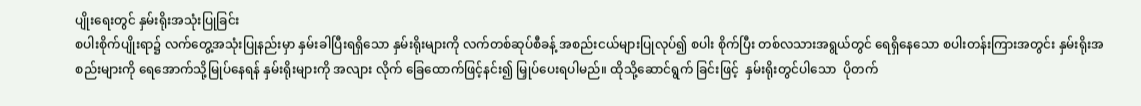ပျိုးရေးတွင် နှမ်းရိုးအသုံးပြုခြင်း
စပါးစိုက်ပျိုးရာ၌ လက်တွေ့အသုံးပြုနည်းမှာ နှမ်းခါပြီးရရှိသော နှမ်းရိုးများကို လက်တစ်ဆုပ်စီခန့် အစည်းငယ်များပြုလုပ်၍ စပါး စိုက်ပြီး တစ်လသားအရွယ်တွင် ရေရှိနေသော စပါးတန်းကြားအတွင်း နှမ်းရိုးအစည်းများကို ရေအောက်သို့မြုပ်နေရန် နှမ်းရိုးများကို အလျား လိုက် ခြေထောက်ဖြင့်နင်း၍ မြှုပ်ပေးရပါမည်။ ထိုသို့ဆောင်ရွက် ခြင်းဖြင့်  နှမ်းရိုးတွင်ပါသော  ပိုတက်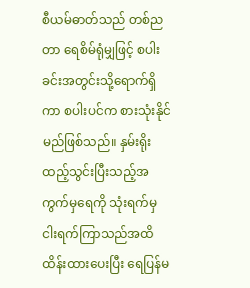စီယမ်ဓာတ်သည် တစ်ညတာ ရေစိမ်ရုံမျှဖြင့် စပါးခင်းအတွင်းသို့ရောက်ရှိကာ စပါးပင်က စားသုံးနိုင် မည်ဖြစ်သည်။ နှမ်းရိုးထည့်သွင်းပြီးသည့်အကွက်မှရေကို သုံးရက်မှ ငါးရက်ကြာသည်အထိ ထိန်းထားပေးပြီး ရေပြန်မ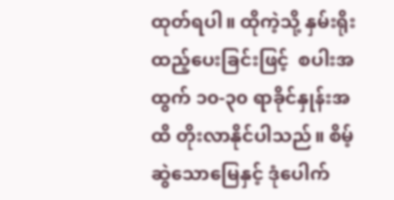ထုတ်ရပါ။ ထိုကဲ့သို့ နှမ်းရိုးထည့်ပေးခြင်းဖြင့်  စပါးအထွက် ၁၀-၃၀ ရာခိုင်နှုန်းအထိ တိုးလာနိုင်ပါသည်။ စိမ့်ဆွဲသောမြေနှင့် ဒုံပေါက်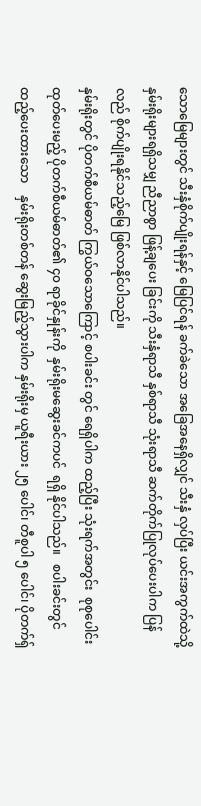သောမြေများတွင် သီးနှံစိုက်ပျိုးရန်နှင့် မြေပြင်ရန် ခက်ခဲသော အခြေအနေရှိလျှင် သီးနှံ လှပ်ပြီး ယင်းအကွက်ထဲသို့ နှမ်းရိုးများရရှိသမျှ ညီညာစွာ ဖြန့်ချပေး ခြင်းကို သီးနှံရာသီ နှစ်ရာသီ သုံးရာသီ ဆက်တိုက်ပြုလုပ်ပေးပါက ပြန်လည် စိုက်ပျိုးရနိုင်သည့်မြေ ဖြစ်လာနိုင်ပါသည်။
နှမ်းရိုးတွင် ပိုတက်စီယမ်ဓာတ် ကြွယ်ဝသောကြောင့် စပါးခင်း တွင် ရေရှိပါက ထည့်ပြီး သုံးရက်အတွင်း  စုစုပေါင်းထုတ်ပေးမည့် ပိုတက်စီယမ်ဓာတ်၏ ၄၀ ရာခိုင်နှုန်းကို  နှမ်းရိုးမဆွေးခင်ကပင်  ရရှိ နိုင်ပါသည်။   စပါးခင်းတွင်ထည့်ပေးထားသော    နှမ်းရိုးတစ်တန် ဆွေးမြည့်သွားပါက နှမ်းရိုးမှ ယူရီးယား ၂၅ ပေါင်၊ တီစူပါ ၅ ပေါင်၊ ပိုတက်ရှ်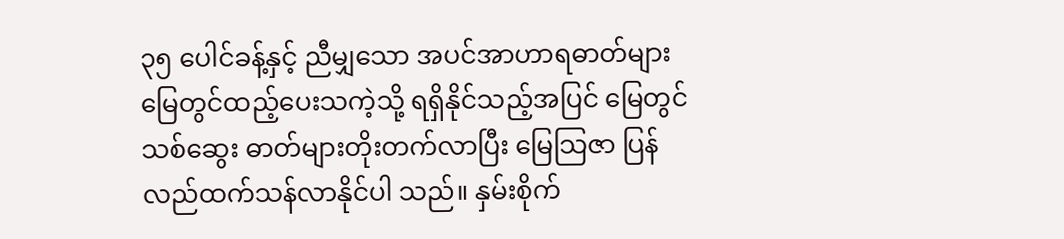၃၅ ပေါင်ခန့်နှင့် ညီမျှသော အပင်အာဟာရဓာတ်များ မြေတွင်ထည့်ပေးသကဲ့သို့ ရရှိနိုင်သည့်အပြင် မြေတွင် သစ်ဆွေး ဓာတ်များတိုးတက်လာပြီး မြေသြဇာ ပြန်လည်ထက်သန်လာနိုင်ပါ သည်။ နှမ်းစိုက်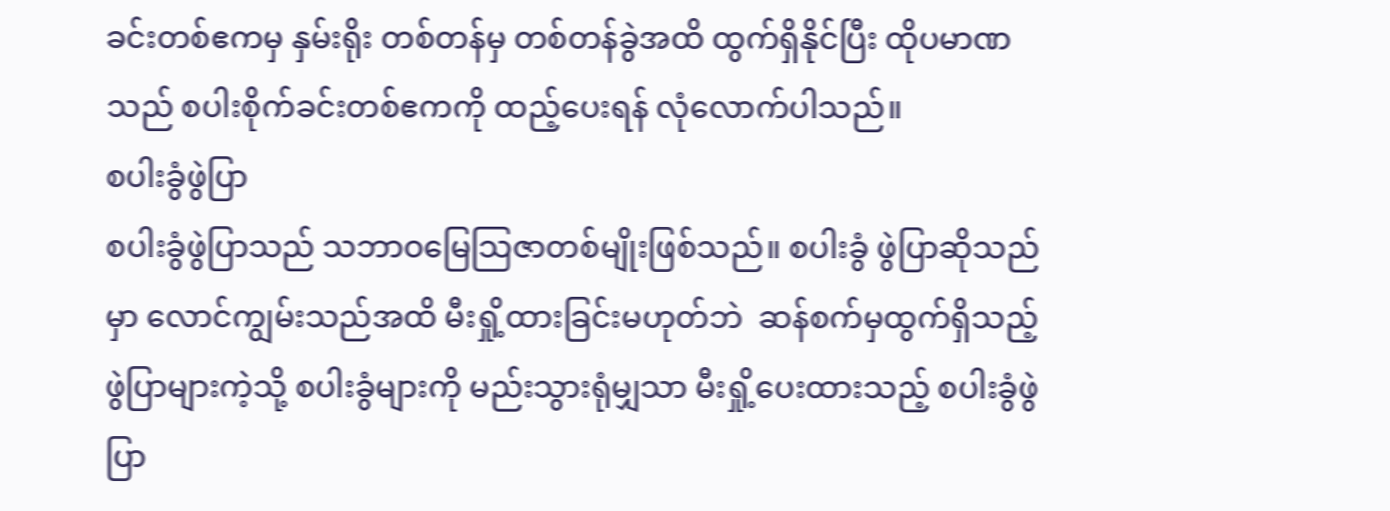ခင်းတစ်ဧကမှ နှမ်းရိုး တစ်တန်မှ တစ်တန်ခွဲအထိ ထွက်ရှိနိုင်ပြီး ထိုပမာဏသည် စပါးစိုက်ခင်းတစ်ဧကကို ထည့်ပေးရန် လုံလောက်ပါသည်။
စပါးခွံဖွဲပြာ
စပါးခွံဖွဲပြာသည် သဘာဝမြေသြဇာတစ်မျိုးဖြစ်သည်။ စပါးခွံ ဖွဲပြာဆိုသည်မှာ လောင်ကျွမ်းသည်အထိ မီးရှို့ထားခြင်းမဟုတ်ဘဲ  ဆန်စက်မှထွက်ရှိသည့် ဖွဲပြာများကဲ့သို့ စပါးခွံများကို မည်းသွားရုံမျှသာ မီးရှို့ပေးထားသည့် စပါးခွံဖွဲပြာ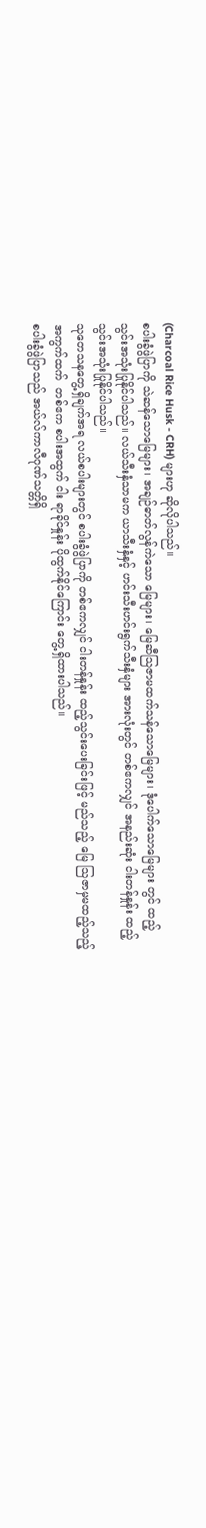(Charcoal Rice Husk - CRH) များဟု ဆိုလိုပါသည်။
စပါးခွံဖွဲပြာကို သဲဆန်သောမြေများ၊ အချဉ်ဓာတ်လွန်ကဲသော မြေများ၊ မြေဆီသြဇာမထက်သန်သောမြေများ၊ ဒုံပေါက်သောမြေများ တွင် ထည့်သွင်းအသုံးပြုနိုင်ပါသည်။ လယ်သီးနှံသာမက ယာသီးနှံနှင့် ဟင်းသီးဟင်းရွက်သီးနှံများ အားလုံးတွင် တစ်ဧကလျှင် အနည်းဆုံး ငါးတန်နှုန်း ထည့်သွင်းအသုံးပြုနိုင်ပါသည်။
သုတေသနတွေ့ရှိချက်အရ လယ်စပါးများတွင် စပါးခွံဖွဲပြာကို တစ်ဧကလျှင် ငါးတန်နှုန်း ထည့်သွင်းပေးခြင်းဖြင့် မည်သည့် မြေ သြဇာမှမထည့်သည့်  အကွက်ထက်  တစ်ဧက စပါးအထွက် ငါး ရာခိုင်နှုန်း ပိုထွက်နိုင်ကြောင်း တွေ့ရှိထားပါသည်။
စပါးခွံဖွဲပြာသည် အယ်လ်ကာလီဂုဏ်သတ္တိရှိ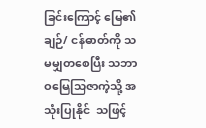ခြင်းကြောင့် မြေ၏ ချဉ်/ ငန်ဓာတ်ကို သမမျှတစေပြီး သဘာဝမြေသြဇာကဲ့သို့ အသုံးပြုနိုင်  သဖြင့်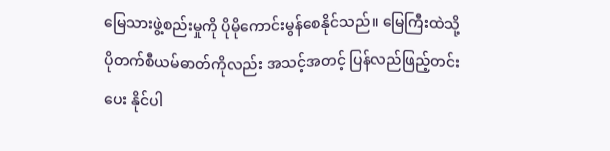မြေသားဖွဲ့စည်းမှုကို ပိုမိုကောင်းမွန်စေနိုင်သည်။ မြေကြီးထဲသို့  ပိုတက်စီယမ်ဓာတ်ကိုလည်း အသင့်အတင့် ပြန်လည်ဖြည့်တင်းပေး နိုင်ပါ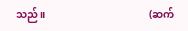သည်။                                        (ဆက်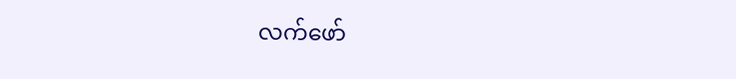လက်ဖော်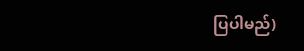ပြပါမည်)